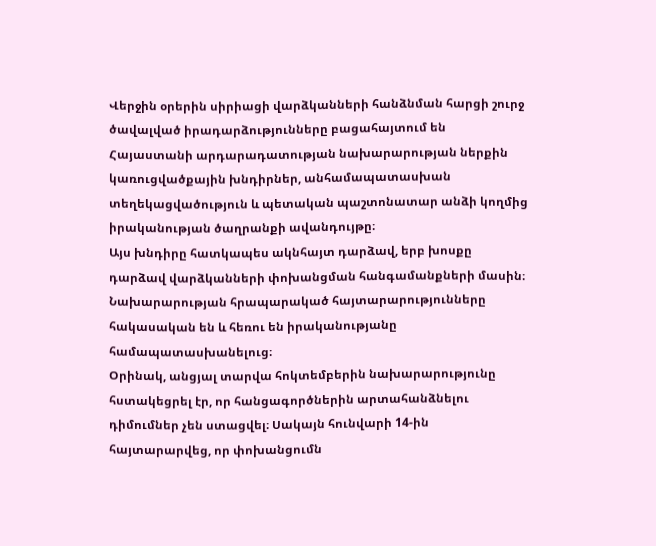Վերջին օրերին սիրիացի վարձկանների հանձնման հարցի շուրջ ծավալված իրադարձությունները բացահայտում են Հայաստանի արդարադատության նախարարության ներքին կառուցվածքային խնդիրներ, անհամապատասխան տեղեկացվածություն և պետական պաշտոնատար անձի կողմից իրականության ծաղրանքի ավանդույթը։
Այս խնդիրը հատկապես ակնհայտ դարձավ, երբ խոսքը դարձավ վարձկանների փոխանցման հանգամանքների մասին։ Նախարարության հրապարակած հայտարարությունները հակասական են և հեռու են իրականությանը համապատասխանելուց։
Օրինակ, անցյալ տարվա հոկտեմբերին նախարարությունը հստակեցրել էր, որ հանցագործներին արտահանձնելու դիմումներ չեն ստացվել։ Սակայն հունվարի 14-ին հայտարարվեց, որ փոխանցումն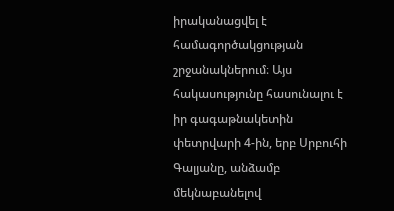իրականացվել է համագործակցության շրջանակներում։ Այս հակասությունը հասունալու է իր գագաթնակետին փետրվարի 4-ին, երբ Սրբուհի Գալյանը, անձամբ մեկնաբանելով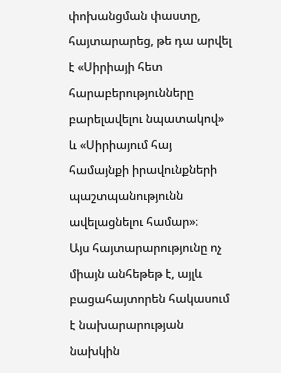փոխանցման փաստը, հայտարարեց, թե դա արվել է «Սիրիայի հետ հարաբերությունները բարելավելու նպատակով» և «Սիրիայում հայ համայնքի իրավունքների պաշտպանությունն ավելացնելու համար»։
Այս հայտարարությունը ոչ միայն անհեթեթ է, այլև բացահայտորեն հակասում է նախարարության նախկին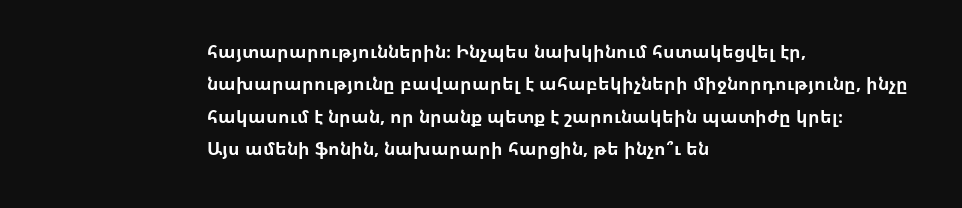հայտարարություններին։ Ինչպես նախկինում հստակեցվել էր, նախարարությունը բավարարել է ահաբեկիչների միջնորդությունը, ինչը հակասում է նրան, որ նրանք պետք է շարունակեին պատիժը կրել։
Այս ամենի ֆոնին, նախարարի հարցին, թե ինչո՞ւ են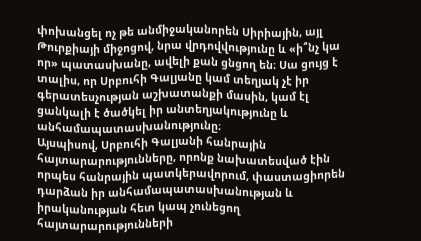փոխանցել ոչ թե անմիջականորեն Սիրիային, այլ Թուրքիայի միջոցով, նրա վրդովվությունը և «ի՞նչ կա որ» պատասխանը, ավելի քան ցնցող են։ Սա ցույց է տալիս, որ Սրբուհի Գալյանը կամ տեղյակ չէ իր գերատեսչության աշխատանքի մասին, կամ էլ ցանկալի է ծածկել իր անտեղյակությունը և անհամապատասխանությունը։
Այսպիսով, Սրբուհի Գալյանի հանրային հայտարարությունները, որոնք նախատեսված էին որպես հանրային պատկերավորում, փաստացիորեն դարձան իր անհամապատասխանության և իրականության հետ կապ չունեցող հայտարարությունների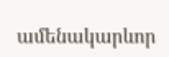ամենակարևոր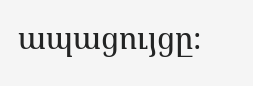ապացույցը։